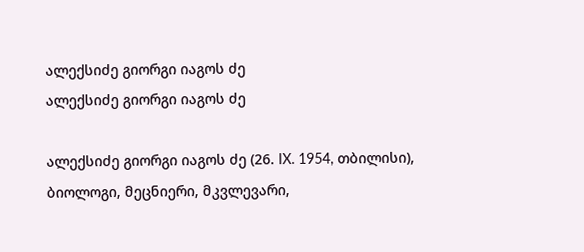ალექსიძე გიორგი იაგოს ძე
ალექსიძე გიორგი იაგოს ძე

ალექსიძე გიორგი იაგოს ძე (26. IX. 1954, თბილისი), ბიოლოგი, მეცნიერი, მკვლევარი,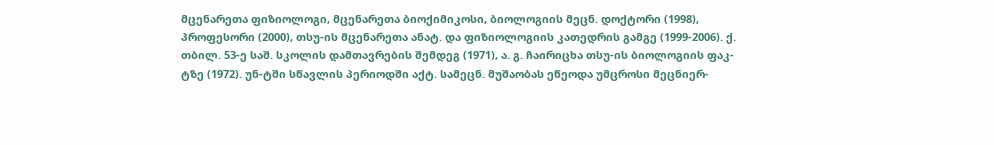მცენარეთა ფიზიოლოგი, მცენარეთა ბიოქიმიკოსი, ბიოლოგიის მეცნ. დოქტორი (1998), პროფესორი (2000), თსუ-ის მცენარეთა ანატ. და ფიზიოლოგიის კათედრის გამგე (1999-2006). ქ. თბილ. 53-ე საშ. სკოლის დამთავრების შემდეგ (1971), ა. გ. ჩაირიცხა თსუ-ის ბიოლოგიის ფაკ-ტზე (1972). უნ-ტში სწავლის პერიოდში აქტ. სამეცნ. მუშაობას ეწეოდა უმცროსი მეცნიერ-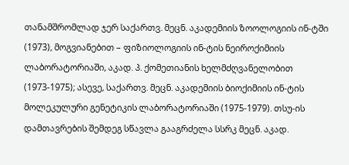თანამშრომლად ჯერ საქართვ. მეცნ. აკადემიის ზოოლოგიის ინ-ტში (1973), მოგვიანებით – ფიზიოლოგიის ინ-ტის ნეიროქიმიის ლაბორატორიაში, აკად. პ. ქომეთიანის ხელმძღვანელობით (1973-1975); ასევე, საქართვ. მეცნ. აკადემიის ბიოქიმიის ინ-ტის მოლეკულური გენეტიკის ლაბორატორიაში (1975-1979). თსუ-ის დამთავრების შემდეგ სწავლა გააგრძელა სსრკ მეცნ. აკად.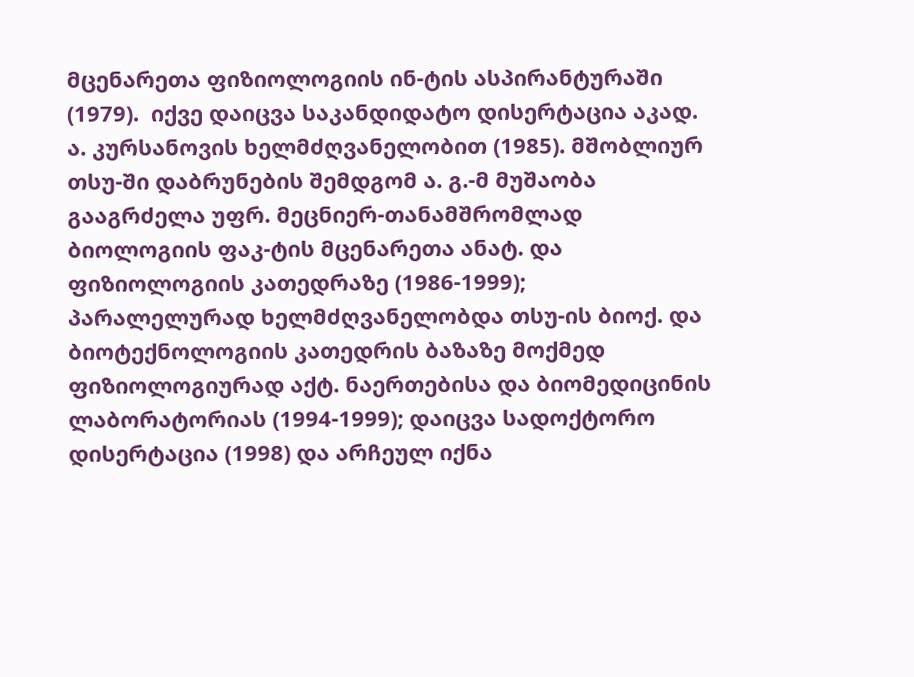მცენარეთა ფიზიოლოგიის ინ-ტის ასპირანტურაში (1979).  იქვე დაიცვა საკანდიდატო დისერტაცია აკად. ა. კურსანოვის ხელმძღვანელობით (1985). მშობლიურ თსუ-ში დაბრუნების შემდგომ ა. გ.-მ მუშაობა გააგრძელა უფრ. მეცნიერ-თანამშრომლად ბიოლოგიის ფაკ-ტის მცენარეთა ანატ. და ფიზიოლოგიის კათედრაზე (1986-1999); პარალელურად ხელმძღვანელობდა თსუ-ის ბიოქ. და ბიოტექნოლოგიის კათედრის ბაზაზე მოქმედ ფიზიოლოგიურად აქტ. ნაერთებისა და ბიომედიცინის ლაბორატორიას (1994-1999); დაიცვა სადოქტორო დისერტაცია (1998) და არჩეულ იქნა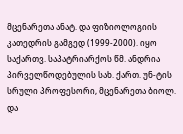მცენარეთა ანატ. და ფიზიოლოგიის კათედრის გამგედ (1999-2000). იყო საქართვ. საპატრიარქოს წმ. ანდრია პირველწოდებულის სახ. ქართ. უნ-ტის სრული პროფესორი, მცენარეთა ბიოლ. და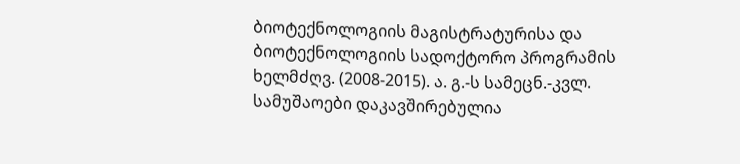ბიოტექნოლოგიის მაგისტრატურისა და ბიოტექნოლოგიის სადოქტორო პროგრამის ხელმძღვ. (2008-2015). ა. გ.-ს სამეცნ.-კვლ. სამუშაოები დაკავშირებულია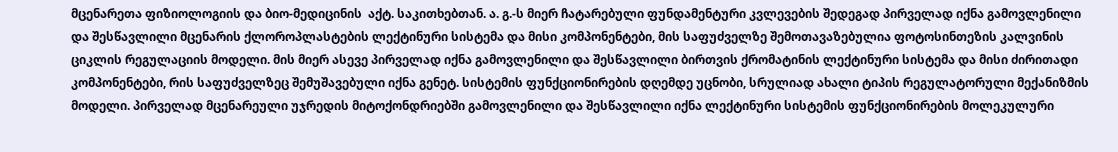მცენარეთა ფიზიოლოგიის და ბიო-მედიცინის  აქტ. საკითხებთან. ა. გ.-ს მიერ ჩატარებული ფუნდამენტური კვლევების შედეგად პირველად იქნა გამოვლენილი  და შესწავლილი მცენარის ქლოროპლასტების ლექტინური სისტემა და მისი კომპონენტები, მის საფუძველზე შემოთავაზებულია ფოტოსინთეზის კალვინის ციკლის რეგულაციის მოდელი. მის მიერ ასევე პირველად იქნა გამოვლენილი და შესწავლილი ბირთვის ქრომატინის ლექტინური სისტემა და მისი ძირითადი კომპონენტები, რის საფუძველზეც შემუშავებული იქნა გენეტ. სისტემის ფუნქციონირების დღემდე უცნობი, სრულიად ახალი ტიპის რეგულატორული მექანიზმის მოდელი. პირველად მცენარეული უჯრედის მიტოქონდრიებში გამოვლენილი და შესწავლილი იქნა ლექტინური სისტემის ფუნქციონირების მოლეკულური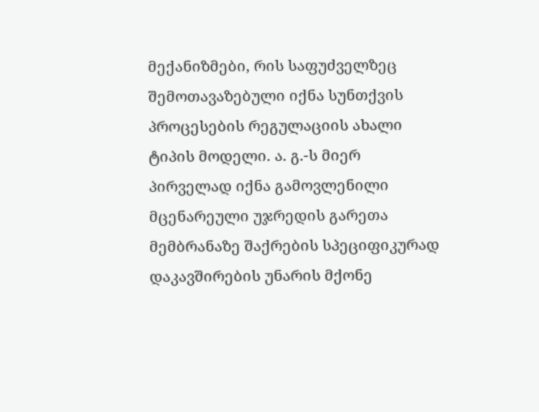მექანიზმები, რის საფუძველზეც შემოთავაზებული იქნა სუნთქვის პროცესების რეგულაციის ახალი ტიპის მოდელი. ა. გ.-ს მიერ პირველად იქნა გამოვლენილი მცენარეული უჯრედის გარეთა მემბრანაზე შაქრების სპეციფიკურად დაკავშირების უნარის მქონე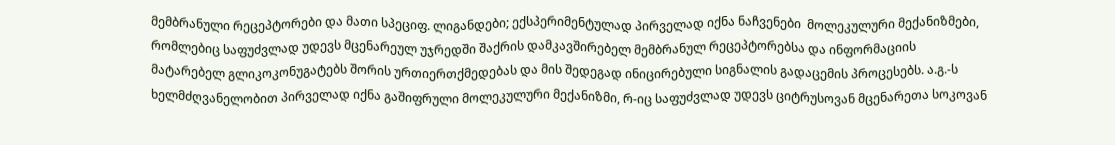მემბრანული რეცეპტორები და მათი სპეციფ. ლიგანდები; ექსპერიმენტულად პირველად იქნა ნაჩვენები  მოლეკულური მექანიზმები, რომლებიც საფუძვლად უდევს მცენარეულ უჯრედში შაქრის დამკავშირებელ მემბრანულ რეცეპტორებსა და ინფორმაციის მატარებელ გლიკოკონუგატებს შორის ურთიერთქმედებას და მის შედეგად ინიცირებული სიგნალის გადაცემის პროცესებს. ა.გ.-ს ხელმძღვანელობით პირველად იქნა გაშიფრული მოლეკულური მექანიზმი, რ-იც საფუძვლად უდევს ციტრუსოვან მცენარეთა სოკოვან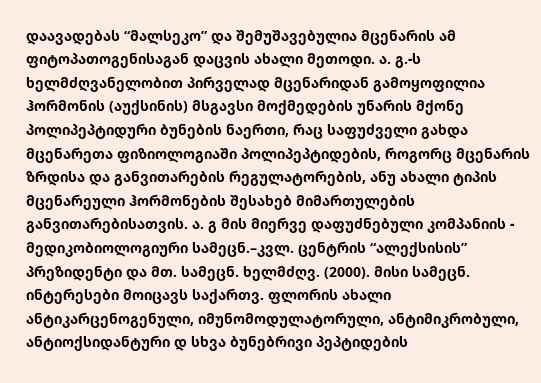დაავადებას “მალსეკო” და შემუშავებულია მცენარის ამ ფიტოპათოგენისაგან დაცვის ახალი მეთოდი. ა. გ.-ს ხელმძღვანელობით პირველად მცენარიდან გამოყოფილია ჰორმონის (აუქსინის) მსგავსი მოქმედების უნარის მქონე პოლიპეპტიდური ბუნების ნაერთი, რაც საფუძველი გახდა მცენარეთა ფიზიოლოგიაში პოლიპეპტიდების, როგორც მცენარის ზრდისა და განვითარების რეგულატორების, ანუ ახალი ტიპის მცენარეული ჰორმონების შესახებ მიმართულების განვითარებისათვის. ა. გ მის მიერვე დაფუძნებული კომპანიის - მედიკობიოლოგიური სამეცნ.–კვლ. ცენტრის “ალექსისის” პრეზიდენტი და მთ. სამეცნ. ხელმძღვ. (2000). მისი სამეცნ. ინტერესები მოიცავს საქართვ. ფლორის ახალი ანტიკარცენოგენული, იმუნომოდულატორული, ანტიმიკრობული, ანტიოქსიდანტური დ სხვა ბუნებრივი პეპტიდების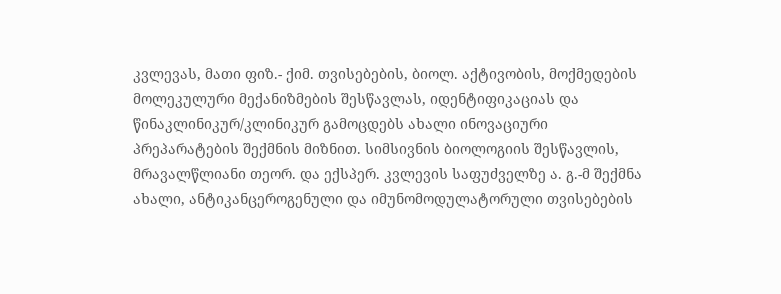კვლევას, მათი ფიზ.- ქიმ. თვისებების, ბიოლ. აქტივობის, მოქმედების მოლეკულური მექანიზმების შესწავლას, იდენტიფიკაციას და წინაკლინიკურ/კლინიკურ გამოცდებს ახალი ინოვაციური პრეპარატების შექმნის მიზნით. სიმსივნის ბიოლოგიის შესწავლის, მრავალწლიანი თეორ. და ექსპერ. კვლევის საფუძველზე ა. გ.-მ შექმნა ახალი, ანტიკანცეროგენული და იმუნომოდულატორული თვისებების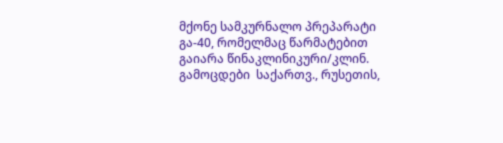მქონე სამკურნალო პრეპარატი გა-40, რომელმაც წარმატებით გაიარა წინაკლინიკური/კლინ. გამოცდები  საქართვ., რუსეთის,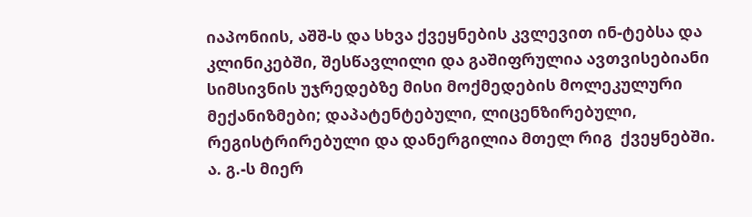იაპონიის, აშშ-ს და სხვა ქვეყნების კვლევით ინ-ტებსა და კლინიკებში, შესწავლილი და გაშიფრულია ავთვისებიანი სიმსივნის უჯრედებზე მისი მოქმედების მოლეკულური მექანიზმები; დაპატენტებული, ლიცენზირებული, რეგისტრირებული და დანერგილია მთელ რიგ  ქვეყნებში. ა. გ.-ს მიერ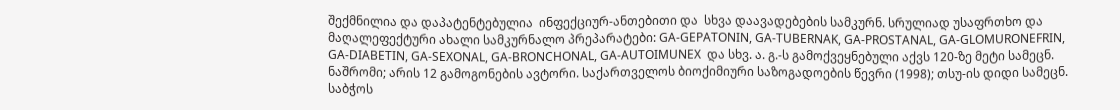შექმნილია და დაპატენტებულია  ინფექციურ-ანთებითი და  სხვა დაავადებების სამკურნ. სრულიად უსაფრთხო და მაღალეფექტური ახალი სამკურნალო პრეპარატები: GA-GEPATONIN, GA-TUBERNAK, GA-PROSTANAL, GA-GLOMURONEFRIN, GA-DIABETIN, GA-SEXONAL, GA-BRONCHONAL, GA-AUTOIMUNEX  და სხვ. ა. გ.-ს გამოქვეყნებული აქვს 120-ზე მეტი სამეცნ. ნაშრომი; არის 12 გამოგონების ავტორი. საქართველოს ბიოქიმიური საზოგადოების წევრი (1998); თსუ-ის დიდი სამეცნ. საბჭოს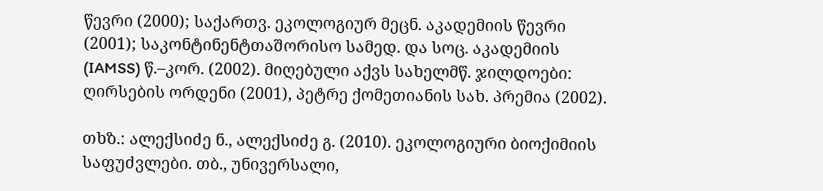წევრი (2000); საქართვ. ეკოლოგიურ მეცნ. აკადემიის წევრი (2001); საკონტინენტთაშორისო სამედ. და სოც. აკადემიის (IAMSS) წ.–კორ. (2002). მიღებული აქვს სახელმწ. ჯილდოები: ღირსების ორდენი (2001), პეტრე ქომეთიანის სახ. პრემია (2002).

თხზ.: ალექსიძე ნ., ალექსიძე გ. (2010). ეკოლოგიური ბიოქიმიის საფუძვლები. თბ., უნივერსალი,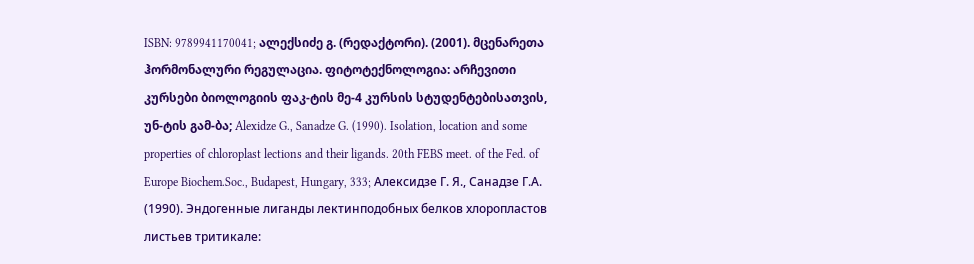ISBN: 9789941170041; ალექსიძე გ. (რედაქტორი). (2001). მცენარეთა ჰორმონალური რეგულაცია. ფიტოტექნოლოგია: არჩევითი კურსები ბიოლოგიის ფაკ-ტის მე-4 კურსის სტუდენტებისათვის, უნ-ტის გამ-ბა; Alexidze G., Sanadze G. (1990). Isolation, location and some properties of chloroplast lections and their ligands. 20th FEBS meet. of the Fed. of Europe Biochem.Soc., Budapest, Hungary, 333; Алексидзе Г. Я., Санадзе Г.А. (1990). Эндогенные лиганды лектинподобных белков хлоропластов листьев тритикале: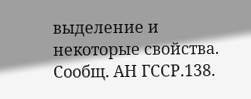выделение и некоторые свойства. Сообщ. АН ГССР.138.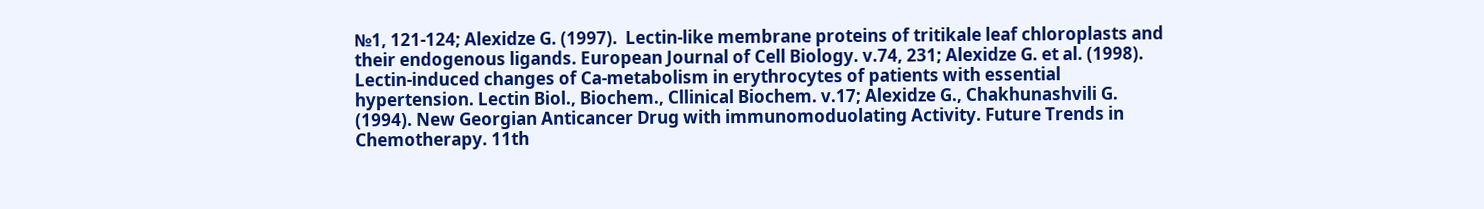№1, 121-124; Alexidze G. (1997).  Lectin-like membrane proteins of tritikale leaf chloroplasts and their endogenous ligands. European Journal of Cell Biology. v.74, 231; Alexidze G. et al. (1998). Lectin-induced changes of Ca-metabolism in erythrocytes of patients with essential hypertension. Lectin Biol., Biochem., Cllinical Biochem. v.17; Alexidze G., Chakhunashvili G. (1994). New Georgian Anticancer Drug with immunomoduolating Activity. Future Trends in Chemotherapy. 11th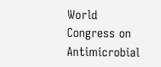World Congress on Antimicrobial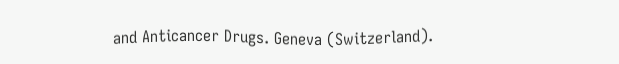and Anticancer Drugs. Geneva (Switzerland).